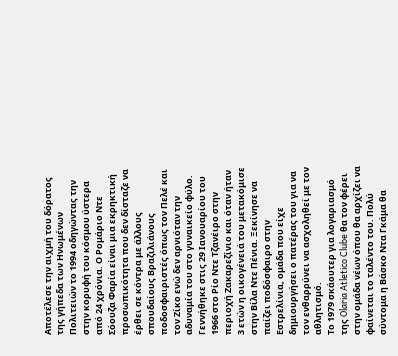Αποτέλεσε την αιχμή του δόρατος της γήπεδα των Ηνωμένων Πολιτειών το 1994 οδηγώντας την στην κορυφή του κόσμου ύστερα από 24 χρόνια. Ο Ρομάριο Ντε Σόουζα Φαρία είναι μια εκρηκτική προσωπικότητα που δεν δίσταζε να έρθει σε κόντρα με άλλους σπουδαίους Βραζιλιάνους ποδοσφαιριστές όπως τον Πελέ και τον Ζίκο ενώ δεν αρνιόταν την αδυναμία του στο γυναικείο φύλο.
Γεννήθηκε στις 29 Ιανουαρίου του 1966 στο Ρίο Ντε Τζανέιρο στην περιοχή Ζακαρεζίνιο και όταν ήταν 3 ετών η οικογένειά του μετακόμισε στην Βίλα Ντε Πένια. Ξεκίνησε να παίζει ποδόσφαιρο στην Εστρελίνια, ομάδα που είχε δημιουργήσει ο πατέρας του για να τον ενθαρρύνει να ασχοληθεί με τον αθλητισμό.
Το 1979 σκάουτερ για λογαριασμό της Olaria Atletico Clube θα τον φέρει στην ομάδα νέων όπου θα αρχίζει να φαίνεται το ταλέντο του. Πολύ σύντομα η Βάσκο Ντα Γκάμα θα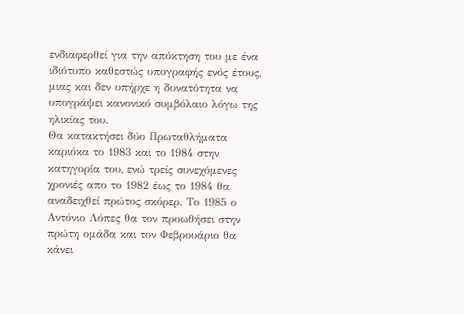ενδιαφερθεί για την απόκτηση του με ένα ιδιότυπο καθεστώς υπογραφής ενός έτους, μιας και δεν υπήρχε η δυνατότητα να υπογράψει κανονικό συμβόλαιο λόγω της ηλικίας του.
Θα κατακτήσει δύο Πρωταθλήματα καριόκα το 1983 και το 1984 στην κατηγορία του, ενώ τρείς συνεχόμενες χρονιές απο το 1982 έως το 1984 θα αναδειχθεί πρώτος σκόρερ. Το 1985 ο Αντόνιο Λόπες θα τον προωθήσει στην πρώτη ομάδα και τον Φεβρουάριο θα κάνει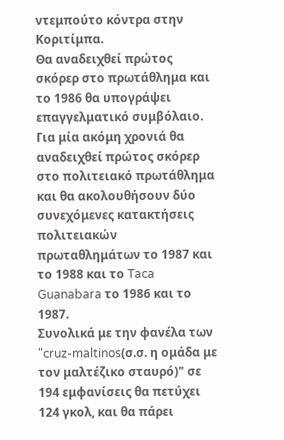ντεμπούτο κόντρα στην Κοριτίμπα.
Θα αναδειχθεί πρώτος σκόρερ στο πρωτάθλημα και το 1986 θα υπογράψει επαγγελματικό συμβόλαιο. Για μία ακόμη χρονιά θα αναδειχθεί πρώτος σκόρερ στο πολιτειακό πρωτάθλημα και θα ακολουθήσουν δύο συνεχόμενες κατακτήσεις πολιτειακών πρωταθλημάτων το 1987 και το 1988 και το Taca Guanabara το 1986 και το 1987.
Συνολικά με την φανέλα των "cruz-maltinos(σ.σ. η ομάδα με τον μαλτέζικο σταυρό)" σε 194 εμφανίσεις θα πετύχει 124 γκολ, και θα πάρει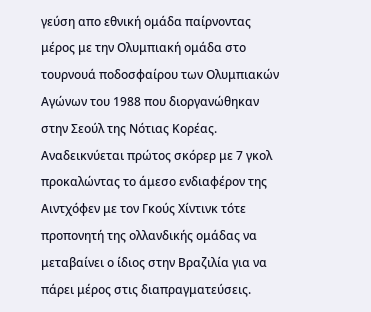γεύση απο εθνική ομάδα παίρνοντας μέρος με την Ολυμπιακή ομάδα στο τουρνουά ποδοσφαίρου των Ολυμπιακών Αγώνων του 1988 που διοργανώθηκαν στην Σεούλ της Νότιας Κορέας.
Αναδεικνύεται πρώτος σκόρερ με 7 γκολ προκαλώντας το άμεσο ενδιαφέρον της Αιντχόφεν με τον Γκούς Χίντινκ τότε προπονητή της ολλανδικής ομάδας να μεταβαίνει ο ίδιος στην Βραζιλία για να πάρει μέρος στις διαπραγματεύσεις.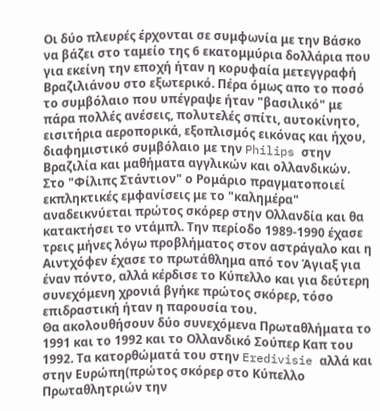Οι δύο πλευρές έρχονται σε συμφωνία με την Βάσκο να βάζει στο ταμείο της 6 εκατομμύρια δολλάρια που για εκείνη την εποχή ήταν η κορυφαία μετεγγραφή Βραζιλιάνου στο εξωτερικό. Πέρα όμως απο το ποσό το συμβόλαιο που υπέγραψε ήταν "βασιλικό" με πάρα πολλές ανέσεις, πολυτελές σπίτι, αυτοκίνητο, εισιτήρια αεροπορικά, εξοπλισμός εικόνας και ήχου, διαφημιστικό συμβόλαιο με την Philips στην Βραζιλία και μαθήματα αγγλικών και ολλανδικών.
Στο "Φίλιπς Στάντιον" ο Ρομάριο πραγματοποιεί εκπληκτικές εμφανίσεις με το "καλημέρα" αναδεικνύεται πρώτος σκόρερ στην Ολλανδία και θα κατακτήσει το ντάμπλ. Την περίοδο 1989-1990 έχασε τρεις μήνες λόγω προβλήματος στον αστράγαλο και η Αιντχόφεν έχασε το πρωτάθλημα από τον Άγιαξ για έναν πόντο, αλλά κέρδισε το Κύπελλο και για δεύτερη συνεχόμενη χρονιά βγήκε πρώτος σκόρερ, τόσο επιδραστική ήταν η παρουσία του.
Θα ακολουθήσουν δύο συνεχόμενα Πρωταθλήματα το 1991 και το 1992 και το Ολλανδικό Σούπερ Καπ του 1992. Τα κατορθώματά του στην Eredivisie αλλά και στην Ευρώπη(πρώτος σκόρερ στο Κύπελλο Πρωταθλητριών την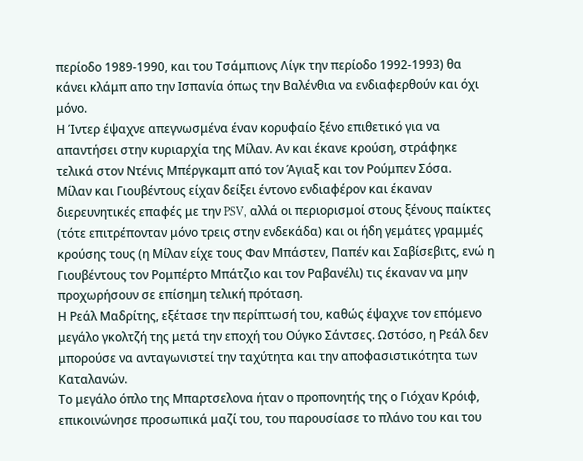περίοδο 1989-1990, και του Τσάμπιονς Λίγκ την περίοδο 1992-1993) θα κάνει κλάμπ απο την Ισπανία όπως την Βαλένθια να ενδιαφερθούν και όχι μόνο.
Η Ίντερ έψαχνε απεγνωσμένα έναν κορυφαίο ξένο επιθετικό για να απαντήσει στην κυριαρχία της Μίλαν. Αν και έκανε κρούση, στράφηκε τελικά στον Ντένις Μπέργκαμπ από τον Άγιαξ και τον Ρούμπεν Σόσα.
Μίλαν και Γιουβέντους είχαν δείξει έντονο ενδιαφέρον και έκαναν διερευνητικές επαφές με την PSV, αλλά οι περιορισμοί στους ξένους παίκτες (τότε επιτρέπονταν μόνο τρεις στην ενδεκάδα) και οι ήδη γεμάτες γραμμές κρούσης τους (η Μίλαν είχε τους Φαν Μπάστεν, Παπέν και Σαβίσεβιτς, ενώ η Γιουβέντους τον Ρομπέρτο Μπάτζιο και τον Ραβανέλι) τις έκαναν να μην προχωρήσουν σε επίσημη τελική πρόταση.
Η Ρεάλ Μαδρίτης, εξέτασε την περίπτωσή του, καθώς έψαχνε τον επόμενο μεγάλο γκολτζή της μετά την εποχή του Ούγκο Σάντσες. Ωστόσο, η Ρεάλ δεν μπορούσε να ανταγωνιστεί την ταχύτητα και την αποφασιστικότητα των Καταλανών.
Το μεγάλο όπλο της Μπαρτσελονα ήταν ο προπονητής της ο Γιόχαν Κρόιφ, επικοινώνησε προσωπικά μαζί του, του παρουσίασε το πλάνο του και του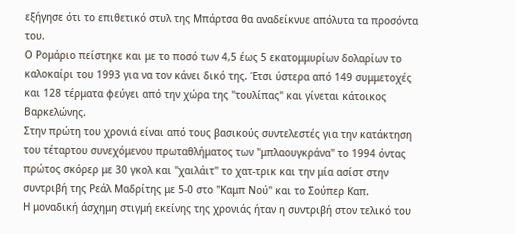εξήγησε ότι το επιθετικό στυλ της Μπάρτσα θα αναδείκνυε απόλυτα τα προσόντα του.
Ο Ρομάριο πείστηκε και με το ποσό των 4,5 έως 5 εκατομμυρίων δολαρίων το καλοκαίρι του 1993 για να τον κάνει δικό της. Έτσι ύστερα από 149 συμμετοχές και 128 τέρματα φεύγει από την χώρα της "τουλίπας" και γίνεται κάτοικος Βαρκελώνης.
Στην πρώτη του χρονιά είναι από τους βασικούς συντελεστές για την κατάκτηση του τέταρτου συνεχόμενου πρωταθλήματος των "μπλαουγκράνα" το 1994 όντας πρώτος σκόρερ με 30 γκολ και "χαιλάιτ" το χατ-τρικ και την μία ασίστ στην συντριβή της Ρεάλ Μαδρίτης με 5-0 στο "Καμπ Νού" και το Σούπερ Καπ.
Η μοναδική άσχημη στιγμή εκείνης της χρονιάς ήταν η συντριβή στον τελικό του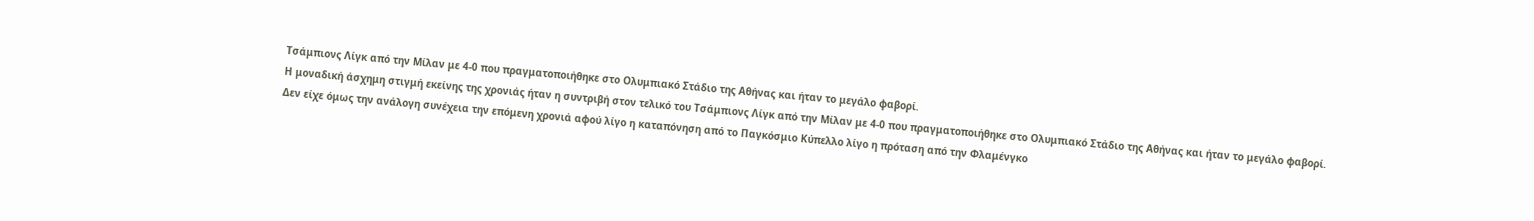Τσάμπιονς Λίγκ από την Μίλαν με 4-0 που πραγματοποιήθηκε στο Ολυμπιακό Στάδιο της Αθήνας και ήταν το μεγάλο φαβορί.
Η μοναδική άσχημη στιγμή εκείνης της χρονιάς ήταν η συντριβή στον τελικό του Τσάμπιονς Λίγκ από την Μίλαν με 4-0 που πραγματοποιήθηκε στο Ολυμπιακό Στάδιο της Αθήνας και ήταν το μεγάλο φαβορί.
Δεν είχε όμως την ανάλογη συνέχεια την επόμενη χρονιά αφού λίγο η καταπόνηση από το Παγκόσμιο Κύπελλο λίγο η πρόταση από την Φλαμένγκο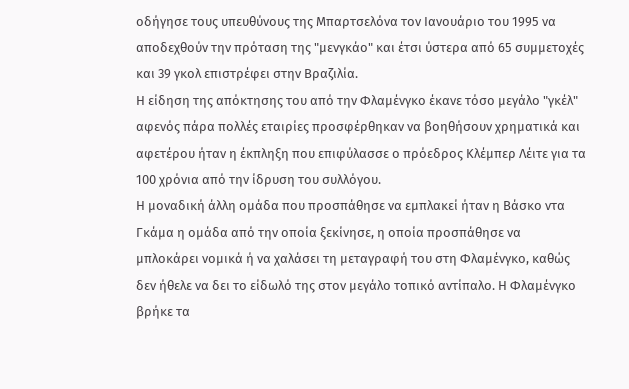οδήγησε τους υπευθύνους της Μπαρτσελόνα τον Ιανουάριο του 1995 να αποδεχθούν την πρόταση της "μενγκάο" και έτσι ύστερα από 65 συμμετοχές και 39 γκολ επιστρέφει στην Βραζιλία.
Η είδηση της απόκτησης του από την Φλαμένγκο έκανε τόσο μεγάλο "γκέλ" αφενός πάρα πολλές εταιρίες προσφέρθηκαν να βοηθήσουν χρηματικά και αφετέρου ήταν η έκπληξη που επιφύλασσε ο πρόεδρος Κλέμπερ Λέιτε για τα 100 χρόνια από την ίδρυση του συλλόγου.
Η μοναδική άλλη ομάδα που προσπάθησε να εμπλακεί ήταν η Βάσκο ντα Γκάμα η ομάδα από την οποία ξεκίνησε, η οποία προσπάθησε να μπλοκάρει νομικά ή να χαλάσει τη μεταγραφή του στη Φλαμένγκο, καθώς δεν ήθελε να δει το είδωλό της στον μεγάλο τοπικό αντίπαλο. Η Φλαμένγκο βρήκε τα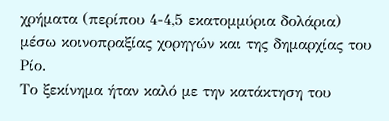χρήματα (περίπου 4-4,5 εκατομμύρια δολάρια) μέσω κοινοπραξίας χορηγών και της δημαρχίας του Ρίο.
Το ξεκίνημα ήταν καλό με την κατάκτηση του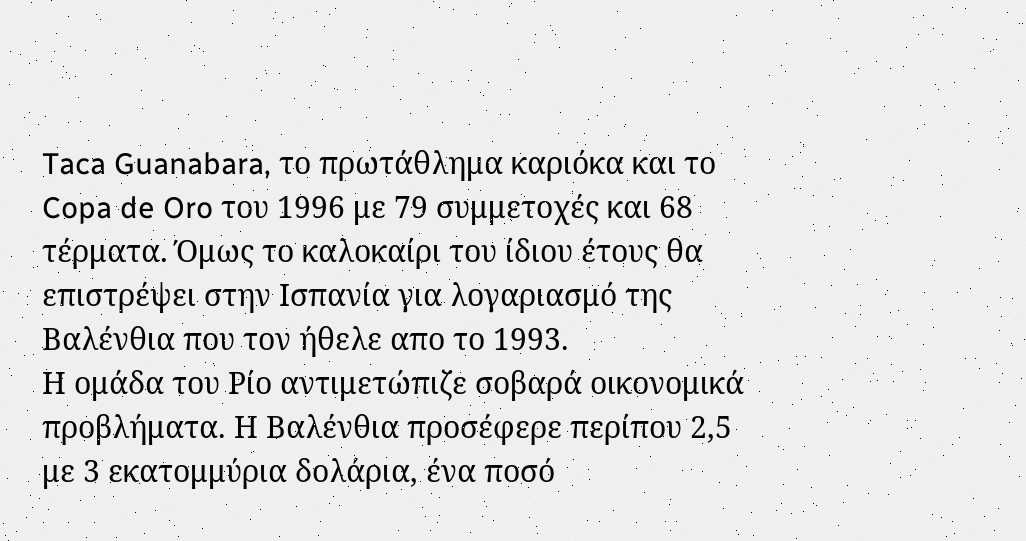Taca Guanabara, το πρωτάθλημα καριόκα και το Copa de Oro του 1996 με 79 συμμετοχές και 68 τέρματα. Όμως το καλοκαίρι του ίδιου έτους θα επιστρέψει στην Ισπανία για λογαριασμό της Βαλένθια που τον ήθελε απο το 1993.
Η ομάδα του Ρίο αντιμετώπιζε σοβαρά οικονομικά προβλήματα. Η Βαλένθια προσέφερε περίπου 2,5 με 3 εκατομμύρια δολάρια, ένα ποσό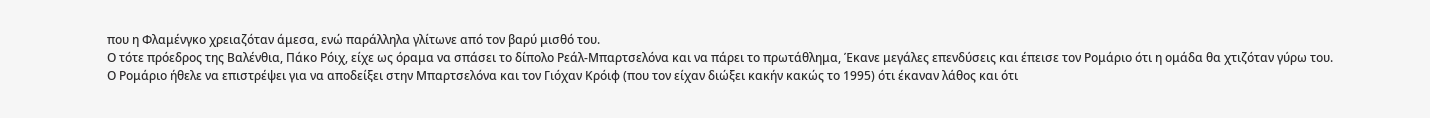που η Φλαμένγκο χρειαζόταν άμεσα, ενώ παράλληλα γλίτωνε από τον βαρύ μισθό του.
Ο τότε πρόεδρος της Βαλένθια, Πάκο Ρόιχ, είχε ως όραμα να σπάσει το δίπολο Ρεάλ-Μπαρτσελόνα και να πάρει το πρωτάθλημα, Έκανε μεγάλες επενδύσεις και έπεισε τον Ρομάριο ότι η ομάδα θα χτιζόταν γύρω του.
Ο Ρομάριο ήθελε να επιστρέψει για να αποδείξει στην Μπαρτσελόνα και τον Γιόχαν Κρόιφ (που τον είχαν διώξει κακήν κακώς το 1995) ότι έκαναν λάθος και ότι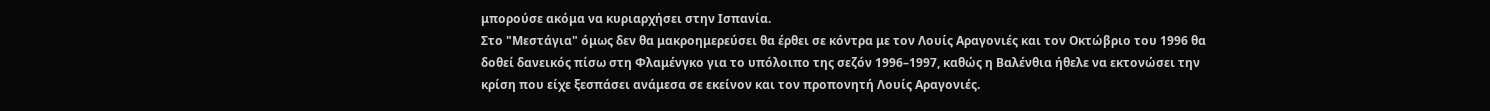μπορούσε ακόμα να κυριαρχήσει στην Ισπανία.
Στο "Μεστάγια" όμως δεν θα μακροημερεύσει θα έρθει σε κόντρα με τον Λουίς Αραγονιές και τον Οκτώβριο του 1996 θα δοθεί δανεικός πίσω στη Φλαμένγκο για το υπόλοιπο της σεζόν 1996–1997, καθώς η Βαλένθια ήθελε να εκτονώσει την κρίση που είχε ξεσπάσει ανάμεσα σε εκείνον και τον προπονητή Λουίς Αραγονιές.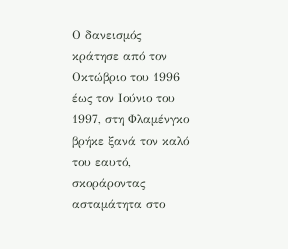Ο δανεισμός κράτησε από τον Οκτώβριο του 1996 έως τον Ιούνιο του 1997, στη Φλαμένγκο βρήκε ξανά τον καλό του εαυτό, σκοράροντας ασταμάτητα στο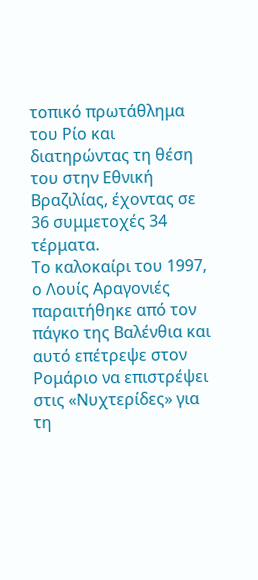τοπικό πρωτάθλημα του Ρίο και διατηρώντας τη θέση του στην Εθνική Βραζιλίας, έχοντας σε 36 συμμετοχές 34 τέρματα.
Το καλοκαίρι του 1997, ο Λουίς Αραγονιές παραιτήθηκε από τον πάγκο της Βαλένθια και αυτό επέτρεψε στον Ρομάριο να επιστρέψει στις «Νυχτερίδες» για τη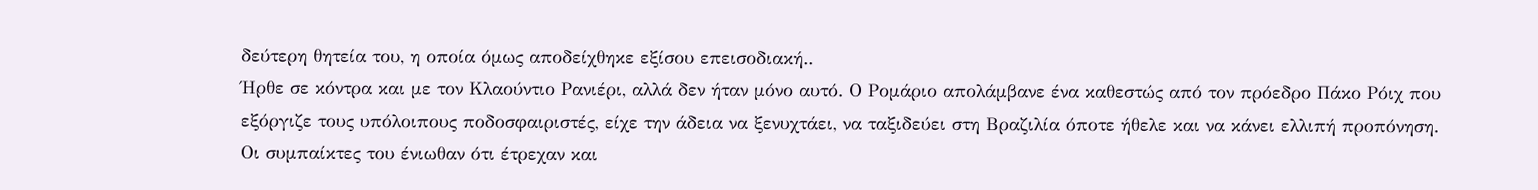δεύτερη θητεία του, η οποία όμως αποδείχθηκε εξίσου επεισοδιακή..
Ήρθε σε κόντρα και με τον Κλαούντιο Ρανιέρι, αλλά δεν ήταν μόνο αυτό. Ο Ρομάριο απολάμβανε ένα καθεστώς από τον πρόεδρο Πάκο Ρόιχ που εξόργιζε τους υπόλοιπους ποδοσφαιριστές, είχε την άδεια να ξενυχτάει, να ταξιδεύει στη Βραζιλία όποτε ήθελε και να κάνει ελλιπή προπόνηση.
Οι συμπαίκτες του ένιωθαν ότι έτρεχαν και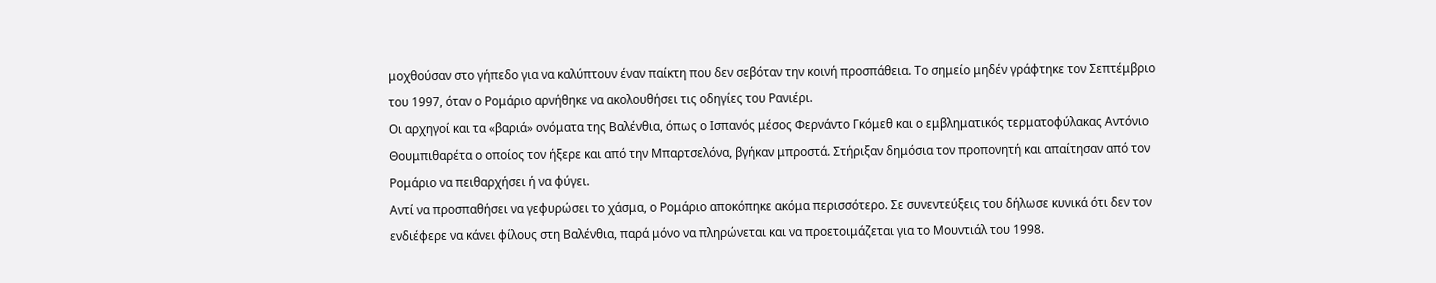μοχθούσαν στο γήπεδο για να καλύπτουν έναν παίκτη που δεν σεβόταν την κοινή προσπάθεια. Το σημείο μηδέν γράφτηκε τον Σεπτέμβριο του 1997, όταν ο Ρομάριο αρνήθηκε να ακολουθήσει τις οδηγίες του Ρανιέρι.
Οι αρχηγοί και τα «βαριά» ονόματα της Βαλένθια, όπως ο Ισπανός μέσος Φερνάντο Γκόμεθ και ο εμβληματικός τερματοφύλακας Αντόνιο Θουμπιθαρέτα ο οποίος τον ήξερε και από την Μπαρτσελόνα, βγήκαν μπροστά. Στήριξαν δημόσια τον προπονητή και απαίτησαν από τον Ρομάριο να πειθαρχήσει ή να φύγει.
Αντί να προσπαθήσει να γεφυρώσει το χάσμα, ο Ρομάριο αποκόπηκε ακόμα περισσότερο. Σε συνεντεύξεις του δήλωσε κυνικά ότι δεν τον ενδιέφερε να κάνει φίλους στη Βαλένθια, παρά μόνο να πληρώνεται και να προετοιμάζεται για το Μουντιάλ του 1998.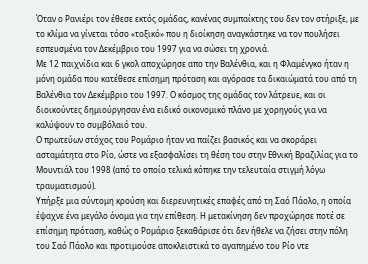Όταν ο Ρανιέρι τον έθεσε εκτός ομάδας, κανένας συμπαίκτης του δεν τον στήριξε, με το κλίμα να γίνεται τόσο «τοξικό» που η διοίκηση αναγκάστηκε να τον πουλήσει εσπευσμένα τον Δεκέμβριο του 1997 για να σώσει τη χρονιά.
Με 12 παιχνίδια και 6 γκολ αποχώρησε απο την Βαλένθια, και η Φλαμένγκο ήταν η μόνη ομάδα που κατέθεσε επίσημη πρόταση και αγόρασε τα δικαιώματά του από τη Βαλένθια τον Δεκέμβριο του 1997. Ο κόσμος της ομάδας τον λάτρευε, και οι διοικούντες δημιούργησαν ένα ειδικό οικονομικό πλάνο με χορηγούς για να καλύψουν το συμβόλαιό του.
Ο πρωτεύων στόχος του Ρομάριο ήταν να παίζει βασικός και να σκοράρει ασταμάτητα στο Ρίο, ώστε να εξασφαλίσει τη θέση του στην Εθνική Βραζιλίας για το Μουντιάλ του 1998 (από το οποίο τελικά κόπηκε την τελευταία στιγμή λόγω τραυματισμού).
Υπήρξε μια σύντομη κρούση και διερευνητικές επαφές από τη Σαό Πάολο, η οποία έψαχνε ένα μεγάλο όνομα για την επίθεση. Η μετακίνηση δεν προχώρησε ποτέ σε επίσημη πρόταση, καθώς ο Ρομάριο ξεκαθάρισε ότι δεν ήθελε να ζήσει στην πόλη του Σαό Πάολο και προτιμούσε αποκλειστικά το αγαπημένο του Ρίο ντε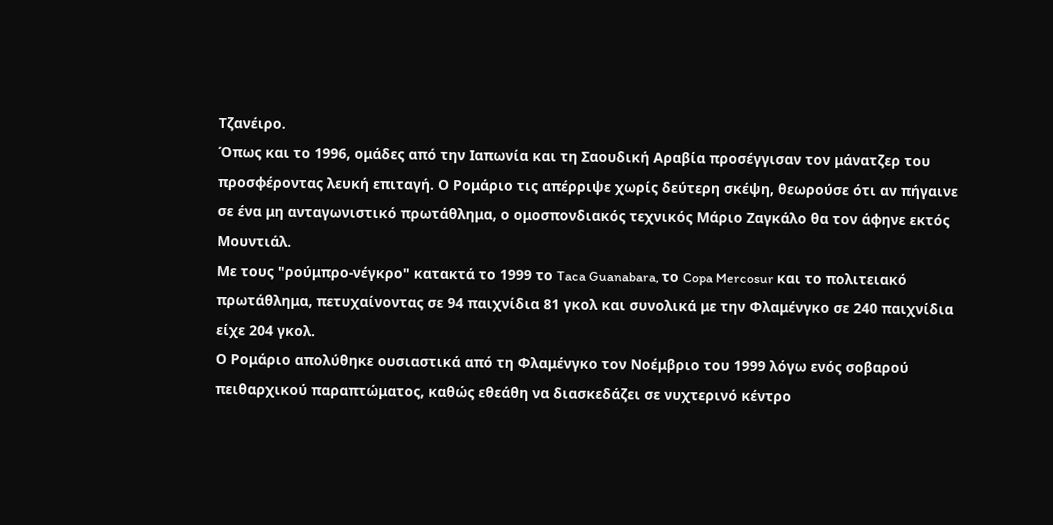Τζανέιρο.
Όπως και το 1996, ομάδες από την Ιαπωνία και τη Σαουδική Αραβία προσέγγισαν τον μάνατζερ του προσφέροντας λευκή επιταγή. Ο Ρομάριο τις απέρριψε χωρίς δεύτερη σκέψη, θεωρούσε ότι αν πήγαινε σε ένα μη ανταγωνιστικό πρωτάθλημα, ο ομοσπονδιακός τεχνικός Μάριο Ζαγκάλο θα τον άφηνε εκτός Μουντιάλ.
Με τους "ρούμπρο-νέγκρο" κατακτά το 1999 το Taca Guanabara, το Copa Mercosur και το πολιτειακό πρωτάθλημα, πετυχαίνοντας σε 94 παιχνίδια 81 γκολ και συνολικά με την Φλαμένγκο σε 240 παιχνίδια είχε 204 γκολ.
Ο Ρομάριο απολύθηκε ουσιαστικά από τη Φλαμένγκο τον Νοέμβριο του 1999 λόγω ενός σοβαρού πειθαρχικού παραπτώματος, καθώς εθεάθη να διασκεδάζει σε νυχτερινό κέντρο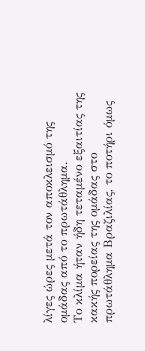λίγες ώρες μετά τον αποκλεισμό της ομάδας από το πρωτάθλημα.
Το κλίμα ήταν ήδη τεταμένο εξαιτίας της κακής πορείας της ομάδας στο πρωτάθλημα Βραζιλίας, το ποτήρι όμως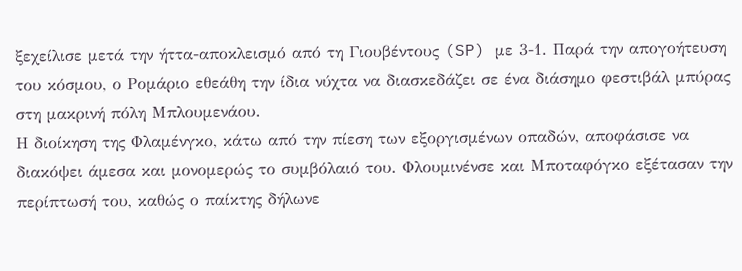ξεχείλισε μετά την ήττα-αποκλεισμό από τη Γιουβέντους (SP) με 3-1. Παρά την απογοήτευση του κόσμου, ο Ρομάριο εθεάθη την ίδια νύχτα να διασκεδάζει σε ένα διάσημο φεστιβάλ μπύρας στη μακρινή πόλη Μπλουμενάου.
Η διοίκηση της Φλαμένγκο, κάτω από την πίεση των εξοργισμένων οπαδών, αποφάσισε να διακόψει άμεσα και μονομερώς το συμβόλαιό του. Φλουμινένσε και Μποταφόγκο εξέτασαν την περίπτωσή του, καθώς ο παίκτης δήλωνε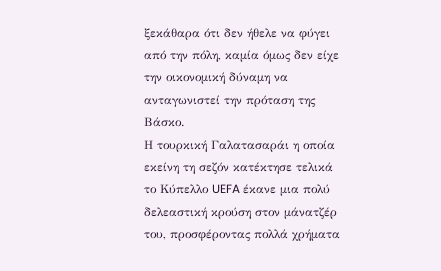ξεκάθαρα ότι δεν ήθελε να φύγει από την πόλη, καμία όμως δεν είχε την οικονομική δύναμη να ανταγωνιστεί την πρόταση της Βάσκο.
Η τουρκική Γαλατασαράι η οποία εκείνη τη σεζόν κατέκτησε τελικά το Κύπελλο UEFA έκανε μια πολύ δελεαστική κρούση στον μάνατζέρ του, προσφέροντας πολλά χρήματα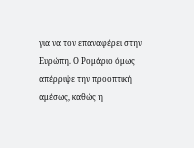για να τον επαναφέρει στην Ευρώπη. Ο Ρομάριο όμως απέρριψε την προοπτική αμέσως, καθώς η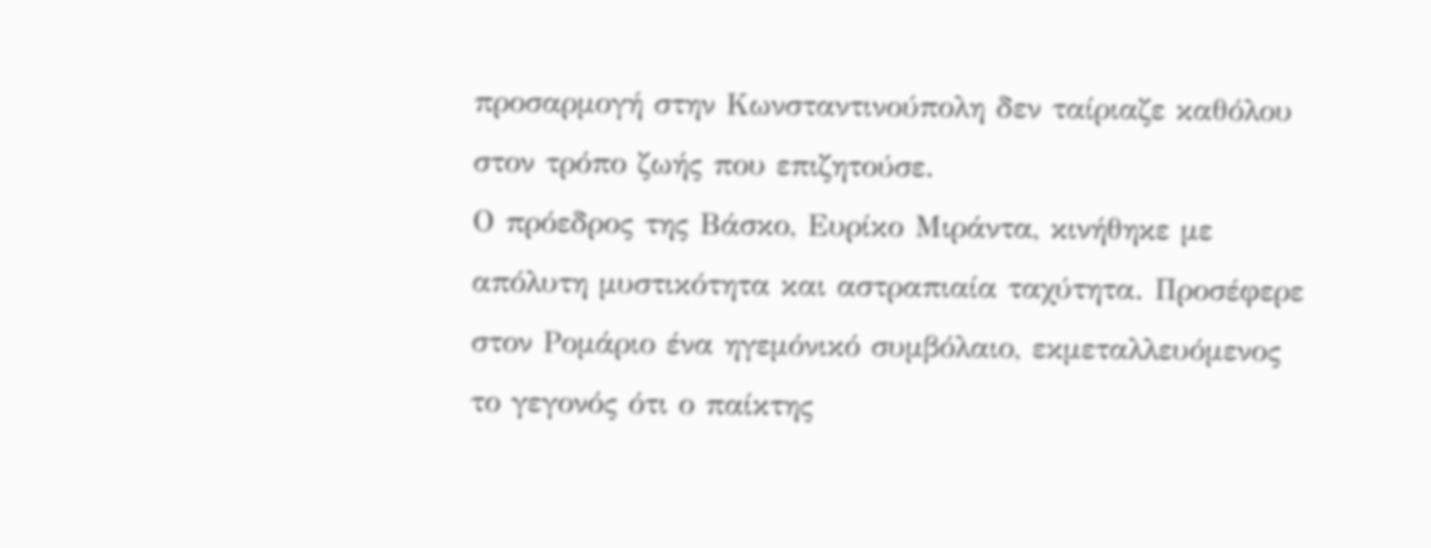προσαρμογή στην Κωνσταντινούπολη δεν ταίριαζε καθόλου στον τρόπο ζωής που επιζητούσε.
Ο πρόεδρος της Βάσκο, Ευρίκο Μιράντα, κινήθηκε με απόλυτη μυστικότητα και αστραπιαία ταχύτητα. Προσέφερε στον Ρομάριο ένα ηγεμόνικό συμβόλαιο, εκμεταλλευόμενος το γεγονός ότι ο παίκτης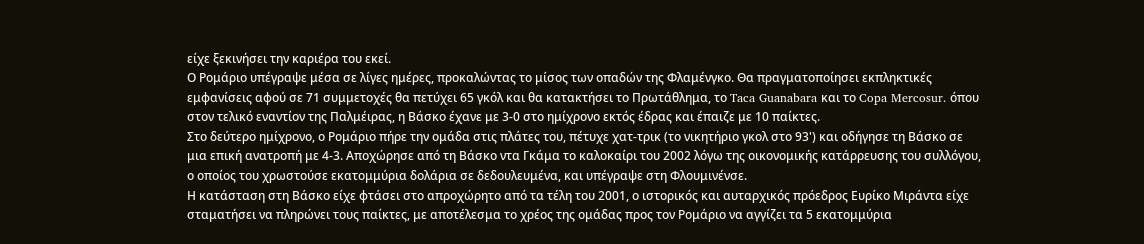είχε ξεκινήσει την καριέρα του εκεί.
Ο Ρομάριο υπέγραψε μέσα σε λίγες ημέρες, προκαλώντας το μίσος των οπαδών της Φλαμένγκο. Θα πραγματοποίησει εκπληκτικές εμφανίσεις αφού σε 71 συμμετοχές θα πετύχει 65 γκόλ και θα κατακτήσει το Πρωτάθλημα, το Taca Guanabara και το Copa Mercosur. όπου στον τελικό εναντίον της Παλμέιρας, η Βάσκο έχανε με 3-0 στο ημίχρονο εκτός έδρας και έπαιζε με 10 παίκτες.
Στο δεύτερο ημίχρονο, ο Ρομάριο πήρε την ομάδα στις πλάτες του, πέτυχε χατ-τρικ (το νικητήριο γκολ στο 93') και οδήγησε τη Βάσκο σε μια επική ανατροπή με 4-3. Αποχώρησε από τη Βάσκο ντα Γκάμα το καλοκαίρι του 2002 λόγω της οικονομικής κατάρρευσης του συλλόγου, ο οποίος του χρωστούσε εκατομμύρια δολάρια σε δεδουλευμένα, και υπέγραψε στη Φλουμινένσε.
Η κατάσταση στη Βάσκο είχε φτάσει στο απροχώρητο από τα τέλη του 2001, ο ιστορικός και αυταρχικός πρόεδρος Ευρίκο Μιράντα είχε σταματήσει να πληρώνει τους παίκτες, με αποτέλεσμα το χρέος της ομάδας προς τον Ρομάριο να αγγίζει τα 5 εκατομμύρια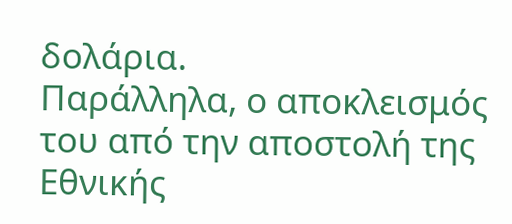δολάρια.
Παράλληλα, ο αποκλεισμός του από την αποστολή της Εθνικής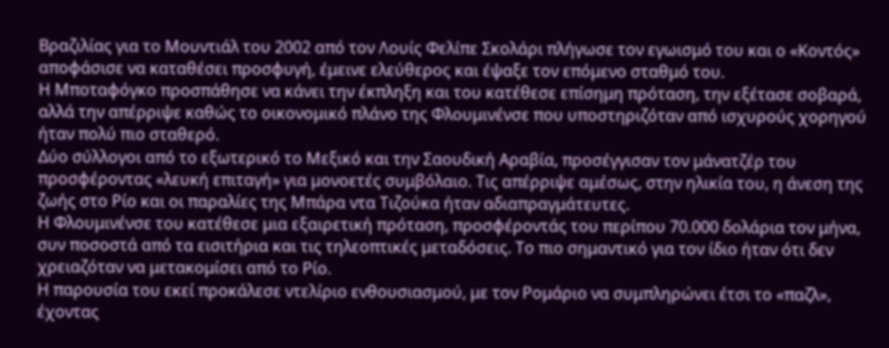Βραζιλίας για το Μουντιάλ του 2002 από τον Λουίς Φελίπε Σκολάρι πλήγωσε τον εγωισμό του και ο «Κοντός» αποφάσισε να καταθέσει προσφυγή, έμεινε ελεύθερος και έψαξε τον επόμενο σταθμό του.
Η Μποταφόγκο προσπάθησε να κάνει την έκπληξη και του κατέθεσε επίσημη πρόταση, την εξέτασε σοβαρά, αλλά την απέρριψε καθώς το οικονομικό πλάνο της Φλουμινένσε που υποστηριζόταν από ισχυρούς χορηγού ήταν πολύ πιο σταθερό.
Δύο σύλλογοι από το εξωτερικό το Μεξικό και την Σαουδική Αραβία, προσέγγισαν τον μάνατζέρ του προσφέροντας «λευκή επιταγή» για μονοετές συμβόλαιο. Τις απέρριψε αμέσως, στην ηλικία του, η άνεση της ζωής στο Ρίο και οι παραλίες της Μπάρα ντα Τιζούκα ήταν αδιαπραγμάτευτες.
Η Φλουμινένσε του κατέθεσε μια εξαιρετική πρόταση, προσφέροντάς του περίπου 70.000 δολάρια τον μήνα, συν ποσοστά από τα εισιτήρια και τις τηλεοπτικές μεταδόσεις. Το πιο σημαντικό για τον ίδιο ήταν ότι δεν χρειαζόταν να μετακομίσει από το Ρίο.
Η παρουσία του εκεί προκάλεσε ντελίριο ενθουσιασμού, με τον Ρομάριο να συμπληρώνει έτσι το «παζλ», έχοντας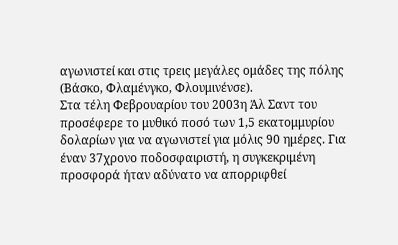αγωνιστεί και στις τρεις μεγάλες ομάδες της πόλης (Βάσκο, Φλαμένγκο, Φλουμινένσε).
Στα τέλη Φεβρουαρίου του 2003η Άλ Σαντ του προσέφερε το μυθικό ποσό των 1,5 εκατομμυρίου δολαρίων για να αγωνιστεί για μόλις 90 ημέρες. Για έναν 37χρονο ποδοσφαιριστή, η συγκεκριμένη προσφορά ήταν αδύνατο να απορριφθεί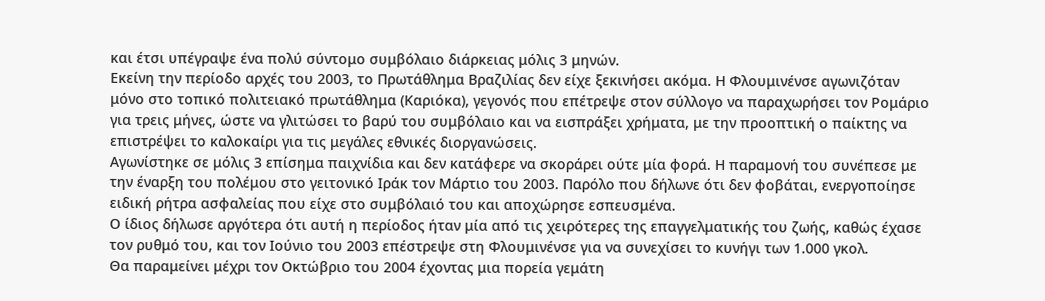και έτσι υπέγραψε ένα πολύ σύντομο συμβόλαιο διάρκειας μόλις 3 μηνών.
Εκείνη την περίοδο αρχές του 2003, το Πρωτάθλημα Βραζιλίας δεν είχε ξεκινήσει ακόμα. Η Φλουμινένσε αγωνιζόταν μόνο στο τοπικό πολιτειακό πρωτάθλημα (Καριόκα), γεγονός που επέτρεψε στον σύλλογο να παραχωρήσει τον Ρομάριο για τρεις μήνες, ώστε να γλιτώσει το βαρύ του συμβόλαιο και να εισπράξει χρήματα, με την προοπτική ο παίκτης να επιστρέψει το καλοκαίρι για τις μεγάλες εθνικές διοργανώσεις.
Αγωνίστηκε σε μόλις 3 επίσημα παιχνίδια και δεν κατάφερε να σκοράρει ούτε μία φορά. Η παραμονή του συνέπεσε με την έναρξη του πολέμου στο γειτονικό Ιράκ τον Μάρτιο του 2003. Παρόλο που δήλωνε ότι δεν φοβάται, ενεργοποίησε ειδική ρήτρα ασφαλείας που είχε στο συμβόλαιό του και αποχώρησε εσπευσμένα.
Ο ίδιος δήλωσε αργότερα ότι αυτή η περίοδος ήταν μία από τις χειρότερες της επαγγελματικής του ζωής, καθώς έχασε τον ρυθμό του, και τον Ιούνιο του 2003 επέστρεψε στη Φλουμινένσε για να συνεχίσει το κυνήγι των 1.000 γκολ.
Θα παραμείνει μέχρι τον Οκτώβριο του 2004 έχοντας μια πορεία γεμάτη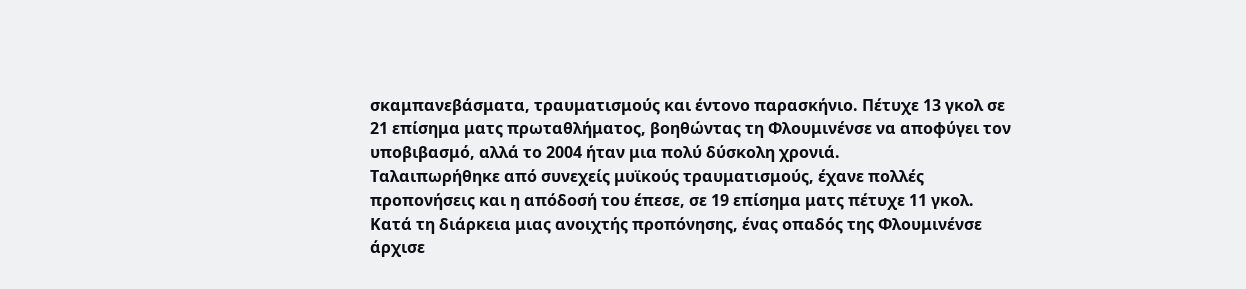σκαμπανεβάσματα, τραυματισμούς και έντονο παρασκήνιο. Πέτυχε 13 γκολ σε 21 επίσημα ματς πρωταθλήματος, βοηθώντας τη Φλουμινένσε να αποφύγει τον υποβιβασμό, αλλά το 2004 ήταν μια πολύ δύσκολη χρονιά.
Ταλαιπωρήθηκε από συνεχείς μυϊκούς τραυματισμούς, έχανε πολλές προπονήσεις και η απόδοσή του έπεσε, σε 19 επίσημα ματς πέτυχε 11 γκολ. Κατά τη διάρκεια μιας ανοιχτής προπόνησης, ένας οπαδός της Φλουμινένσε άρχισε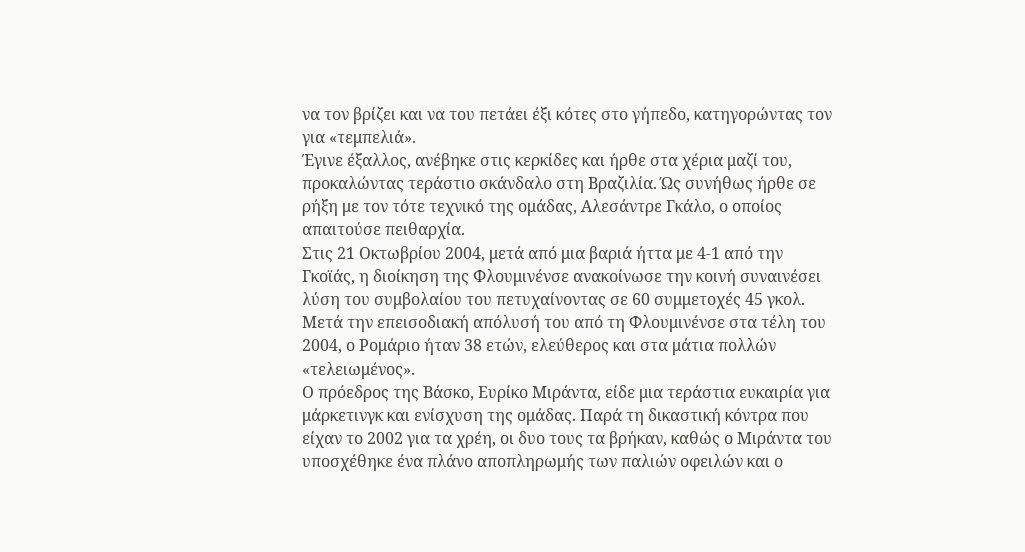να τον βρίζει και να του πετάει έξι κότες στο γήπεδο, κατηγορώντας τον για «τεμπελιά».
Έγινε έξαλλος, ανέβηκε στις κερκίδες και ήρθε στα χέρια μαζί του, προκαλώντας τεράστιο σκάνδαλο στη Βραζιλία. Ώς συνήθως ήρθε σε ρήξη με τον τότε τεχνικό της ομάδας, Αλεσάντρε Γκάλο, ο οποίος απαιτούσε πειθαρχία.
Στις 21 Οκτωβρίου 2004, μετά από μια βαριά ήττα με 4-1 από την Γκοϊάς, η διοίκηση της Φλουμινένσε ανακοίνωσε την κοινή συναινέσει λύση του συμβολαίου του πετυχαίνοντας σε 60 συμμετοχές 45 γκολ. Μετά την επεισοδιακή απόλυσή του από τη Φλουμινένσε στα τέλη του 2004, ο Ρομάριο ήταν 38 ετών, ελεύθερος και στα μάτια πολλών «τελειωμένος».
Ο πρόεδρος της Βάσκο, Ευρίκο Μιράντα, είδε μια τεράστια ευκαιρία για μάρκετινγκ και ενίσχυση της ομάδας. Παρά τη δικαστική κόντρα που είχαν το 2002 για τα χρέη, οι δυο τους τα βρήκαν, καθώς ο Μιράντα του υποσχέθηκε ένα πλάνο αποπληρωμής των παλιών οφειλών και ο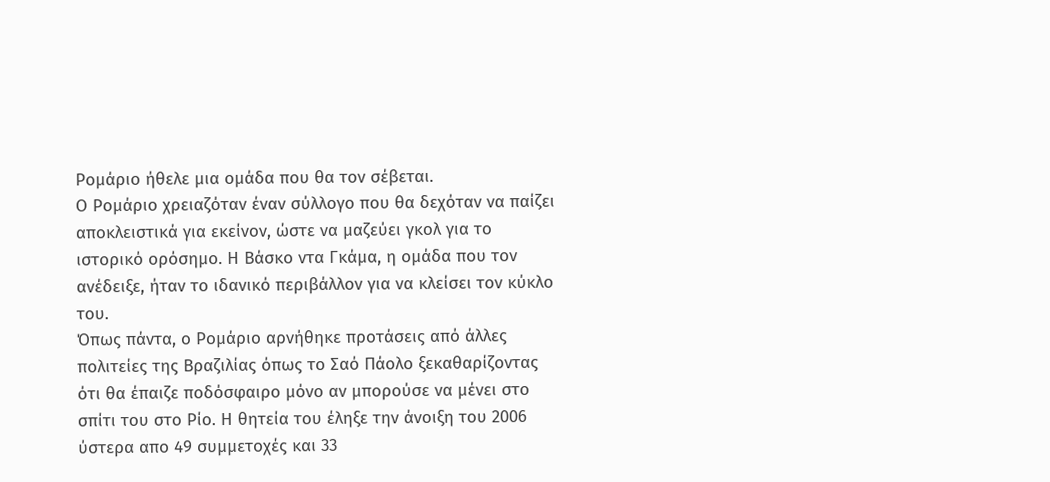Ρομάριο ήθελε μια ομάδα που θα τον σέβεται.
Ο Ρομάριο χρειαζόταν έναν σύλλογο που θα δεχόταν να παίζει αποκλειστικά για εκείνον, ώστε να μαζεύει γκολ για το ιστορικό ορόσημο. Η Βάσκο ντα Γκάμα, η ομάδα που τον ανέδειξε, ήταν το ιδανικό περιβάλλον για να κλείσει τον κύκλο του.
Όπως πάντα, ο Ρομάριο αρνήθηκε προτάσεις από άλλες πολιτείες της Βραζιλίας όπως το Σαό Πάολο ξεκαθαρίζοντας ότι θα έπαιζε ποδόσφαιρο μόνο αν μπορούσε να μένει στο σπίτι του στο Ρίο. Η θητεία του έληξε την άνοιξη του 2006 ύστερα απο 49 συμμετοχές και 33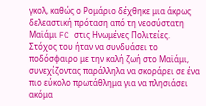γκολ, καθώς ο Ρομάριο δέχθηκε μια άκρως δελεαστική πρόταση από τη νεοσύστατη Μαϊάμι FC στις Ηνωμένες Πολιτείες.
Στόχος του ήταν να συνδυάσει το ποδόσφαιρο με την καλή ζωή στο Μαϊάμι, συνεχίζοντας παράλληλα να σκοράρει σε ένα πιο εύκολο πρωτάθλημα για να πλησιάσει ακόμα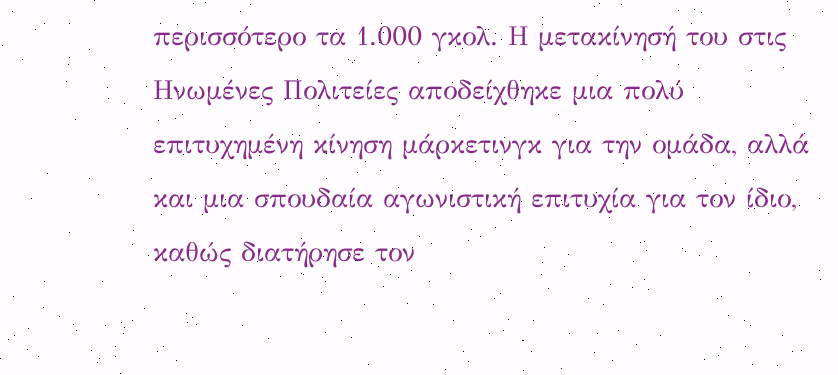περισσότερο τα 1.000 γκολ. Η μετακίνησή του στις Ηνωμένες Πολιτείες αποδείχθηκε μια πολύ επιτυχημένη κίνηση μάρκετινγκ για την ομάδα, αλλά και μια σπουδαία αγωνιστική επιτυχία για τον ίδιο, καθώς διατήρησε τον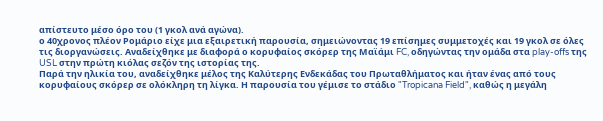απίστευτο μέσο όρο του (1 γκολ ανά αγώνα).
ο 40χρονος πλέον Ρομάριο είχε μια εξαιρετική παρουσία, σημειώνοντας 19 επίσημες συμμετοχές και 19 γκολ σε όλες τις διοργανώσεις. Αναδείχθηκε με διαφορά ο κορυφαίος σκόρερ της Μαϊάμι FC, οδηγώντας την ομάδα στα play-offs της USL στην πρώτη κιόλας σεζόν της ιστορίας της.
Παρά την ηλικία του, αναδείχθηκε μέλος της Καλύτερης Ενδεκάδας του Πρωταθλήματος και ήταν ένας από τους κορυφαίους σκόρερ σε ολόκληρη τη λίγκα. Η παρουσία του γέμισε το στάδιο "Tropicana Field", καθώς η μεγάλη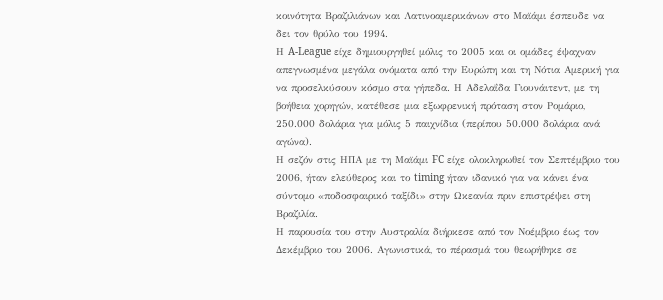κοινότητα Βραζιλιάνων και Λατινοαμερικάνων στο Μαϊάμι έσπευδε να δει τον θρύλο του 1994.
Η A-League είχε δημιουργηθεί μόλις το 2005 και οι ομάδες έψαχναν απεγνωσμένα μεγάλα ονόματα από την Ευρώπη και τη Νότια Αμερική για να προσελκύσουν κόσμο στα γήπεδα. Η Αδελαΐδα Γιουνάιτεντ, με τη βοήθεια χορηγών, κατέθεσε μια εξωφρενική πρόταση στον Ρομάριο, 250.000 δολάρια για μόλις 5 παιχνίδια (περίπου 50.000 δολάρια ανά αγώνα).
Η σεζόν στις ΗΠΑ με τη Μαϊάμι FC είχε ολοκληρωθεί τον Σεπτέμβριο του 2006, ήταν ελεύθερος και το timing ήταν ιδανικό για να κάνει ένα σύντομο «ποδοσφαιρικό ταξίδι» στην Ωκεανία πριν επιστρέψει στη Βραζιλία.
Η παρουσία του στην Αυστραλία διήρκεσε από τον Νοέμβριο έως τον Δεκέμβριο του 2006. Αγωνιστικά, το πέρασμά του θεωρήθηκε σε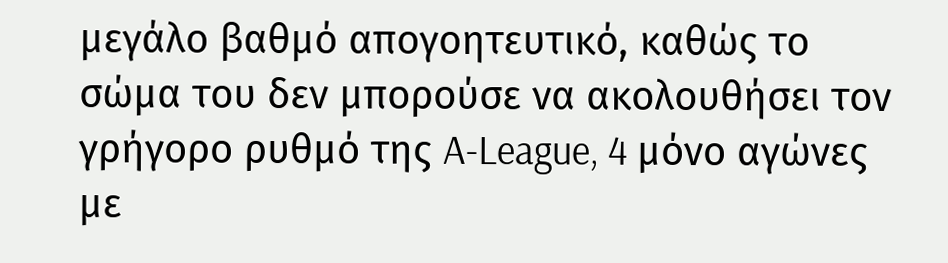μεγάλο βαθμό απογοητευτικό, καθώς το σώμα του δεν μπορούσε να ακολουθήσει τον γρήγορο ρυθμό της A-League, 4 μόνο αγώνες με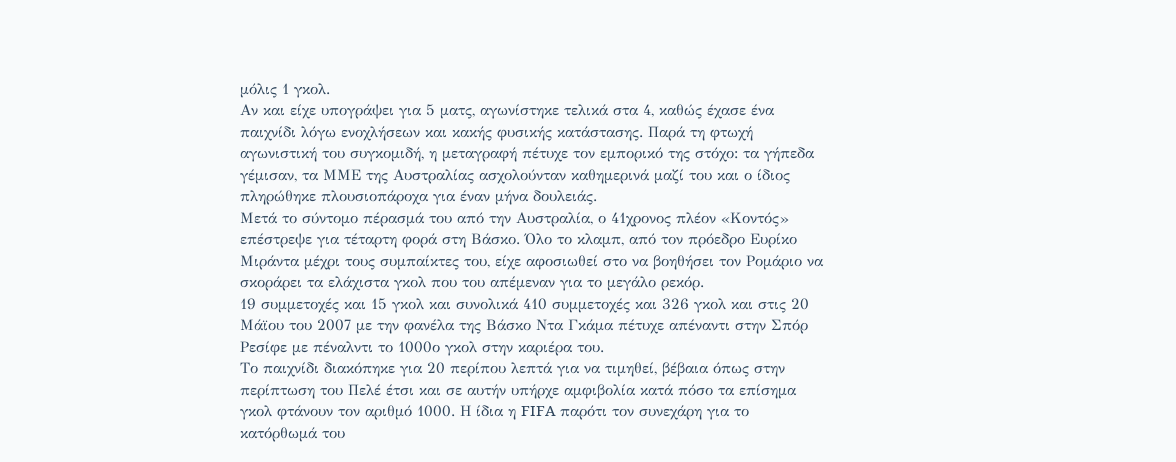μόλις 1 γκολ.
Αν και είχε υπογράψει για 5 ματς, αγωνίστηκε τελικά στα 4, καθώς έχασε ένα παιχνίδι λόγω ενοχλήσεων και κακής φυσικής κατάστασης. Παρά τη φτωχή αγωνιστική του συγκομιδή, η μεταγραφή πέτυχε τον εμπορικό της στόχο: τα γήπεδα γέμισαν, τα ΜΜΕ της Αυστραλίας ασχολούνταν καθημερινά μαζί του και ο ίδιος πληρώθηκε πλουσιοπάροχα για έναν μήνα δουλειάς.
Μετά το σύντομο πέρασμά του από την Αυστραλία, ο 41χρονος πλέον «Κοντός» επέστρεψε για τέταρτη φορά στη Βάσκο. Όλο το κλαμπ, από τον πρόεδρο Ευρίκο Μιράντα μέχρι τους συμπαίκτες του, είχε αφοσιωθεί στο να βοηθήσει τον Ρομάριο να σκοράρει τα ελάχιστα γκολ που του απέμεναν για το μεγάλο ρεκόρ.
19 συμμετοχές και 15 γκολ και συνολικά 410 συμμετοχές και 326 γκολ και στις 20 Μάϊου του 2007 με την φανέλα της Βάσκο Ντα Γκάμα πέτυχε απέναντι στην Σπόρ Ρεσίφε με πέναλντι το 1000ο γκολ στην καριέρα του.
Το παιχνίδι διακόπηκε για 20 περίπου λεπτά για να τιμηθεί, βέβαια όπως στην περίπτωση του Πελέ έτσι και σε αυτήν υπήρχε αμφιβολία κατά πόσο τα επίσημα γκολ φτάνουν τον αριθμό 1000. Η ίδια η FIFA παρότι τον συνεχάρη για το κατόρθωμά του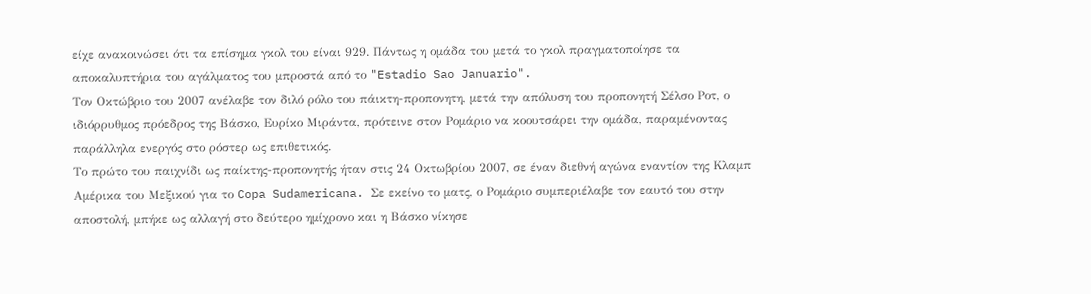είχε ανακοινώσει ότι τα επίσημα γκολ του είναι 929. Πάντως η ομάδα του μετά το γκολ πραγματοποίησε τα αποκαλυπτήρια του αγάλματος του μπροστά από το "Estadio Sao Januario".
Τον Οκτώβριο του 2007 ανέλαβε τον διλό ρόλο του πάικτη-προπονητη, μετά την απόλυση του προπονητή Σέλσο Ροτ, ο ιδιόρρυθμος πρόεδρος της Βάσκο, Ευρίκο Μιράντα, πρότεινε στον Ρομάριο να κοουτσάρει την ομάδα, παραμένοντας παράλληλα ενεργός στο ρόστερ ως επιθετικός.
Το πρώτο του παιχνίδι ως παίκτης-προπονητής ήταν στις 24 Οκτωβρίου 2007, σε έναν διεθνή αγώνα εναντίον της Κλαμπ Αμέρικα του Μεξικού για το Copa Sudamericana. Σε εκείνο το ματς, ο Ρομάριο συμπεριέλαβε τον εαυτό του στην αποστολή, μπήκε ως αλλαγή στο δεύτερο ημίχρονο και η Βάσκο νίκησε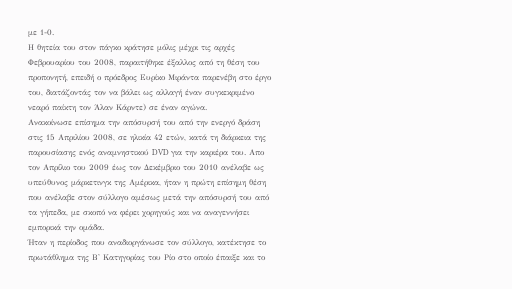με 1-0.
Η θητεία του στον πάγκο κράτησε μόλις μέχρι τις αρχές Φεβρουαρίου του 2008, παραιτήθηκε έξαλλος από τη θέση του προπονητή, επειδή ο πρόεδρος Ευρίκο Μιράντα παρενέβη στο έργο του, διατάζοντάς τον να βάλει ως αλλαγή έναν συγκεκριμένο νεαρό παίκτη τον Άλαν Κάρντε) σε έναν αγώνα.
Ανακοίνωσε επίσημα την απόσυρσή του από την ενεργό δράση στις 15 Απριλίου 2008, σε ηλικία 42 ετών, κατά τη διάρκεια της παρουσίασης ενός αναμνηστικού DVD για την καριέρα του. Απο τον Απρίλιο του 2009 έως τον Δεκέμβριο του 2010 ανέλαβε ως υπεύθυνος μάρκετινγκ της Αμέρικα, ήταν η πρώτη επίσημη θέση που ανέλαβε στον σύλλογο αμέσως μετά την απόσυρσή του από τα γήπεδα, με σκοπό να φέρει χορηγούς και να αναγεννήσει εμπορικά την ομάδα.
Ήταν η περίοδος που αναδιοργάνωσε τον σύλλογο, κατέκτησε το πρωτάθλημα της Β' Κατηγορίας του Ρίο στο οποίο έπαιξε και το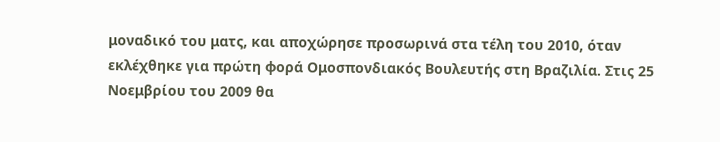μοναδικό του ματς, και αποχώρησε προσωρινά στα τέλη του 2010, όταν εκλέχθηκε για πρώτη φορά Ομοσπονδιακός Βουλευτής στη Βραζιλία. Στις 25 Νοεμβρίου του 2009 θα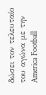δώσει τον τελευταίο του αγώνα με την America Football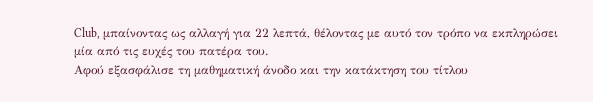Club, μπαίνοντας ως αλλαγή για 22 λεπτά, θέλοντας με αυτό τον τρόπο να εκπληρώσει μία από τις ευχές του πατέρα του.
Αφού εξασφάλισε τη μαθηματική άνοδο και την κατάκτηση του τίτλου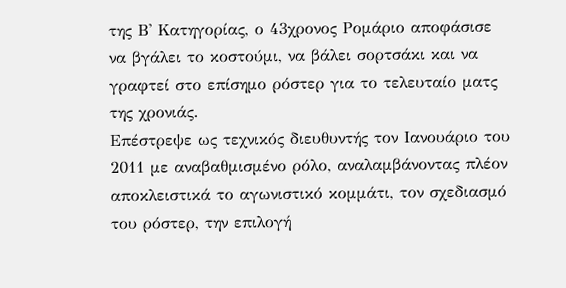της Β' Κατηγορίας, ο 43χρονος Ρομάριο αποφάσισε να βγάλει το κοστούμι, να βάλει σορτσάκι και να γραφτεί στο επίσημο ρόστερ για το τελευταίο ματς της χρονιάς.
Επέστρεψε ως τεχνικός διευθυντής τον Ιανουάριο του 2011 με αναβαθμισμένο ρόλο, αναλαμβάνοντας πλέον αποκλειστικά το αγωνιστικό κομμάτι, τον σχεδιασμό του ρόστερ, την επιλογή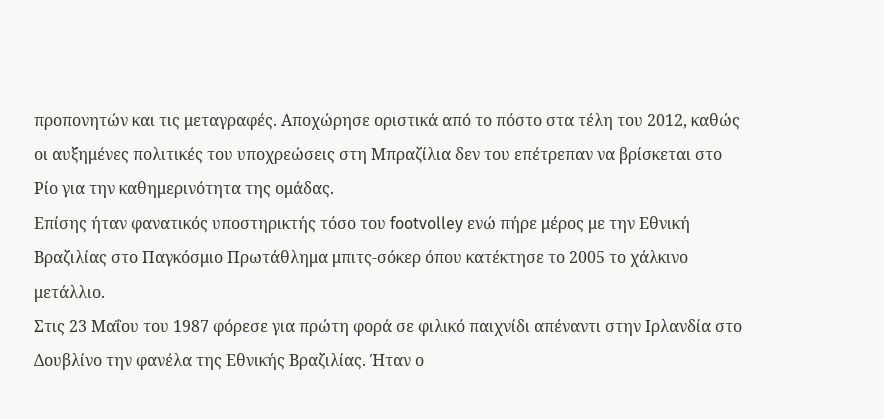προπονητών και τις μεταγραφές. Αποχώρησε οριστικά από το πόστο στα τέλη του 2012, καθώς οι αυξημένες πολιτικές του υποχρεώσεις στη Μπραζίλια δεν του επέτρεπαν να βρίσκεται στο Ρίο για την καθημερινότητα της ομάδας.
Επίσης ήταν φανατικός υποστηρικτής τόσο του footvolley ενώ πήρε μέρος με την Εθνική Βραζιλίας στο Παγκόσμιο Πρωτάθλημα μπιτς-σόκερ όπου κατέκτησε το 2005 το χάλκινο μετάλλιο.
Στις 23 Μαΐου του 1987 φόρεσε για πρώτη φορά σε φιλικό παιχνίδι απέναντι στην Ιρλανδία στο Δουβλίνο την φανέλα της Εθνικής Βραζιλίας. Ήταν ο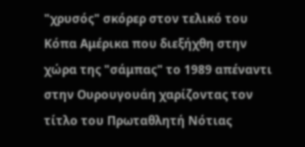"χρυσός" σκόρερ στον τελικό του Κόπα Αμέρικα που διεξήχθη στην χώρα της "σάμπας" το 1989 απέναντι στην Ουρουγουάη χαρίζοντας τον τίτλο του Πρωταθλητή Νότιας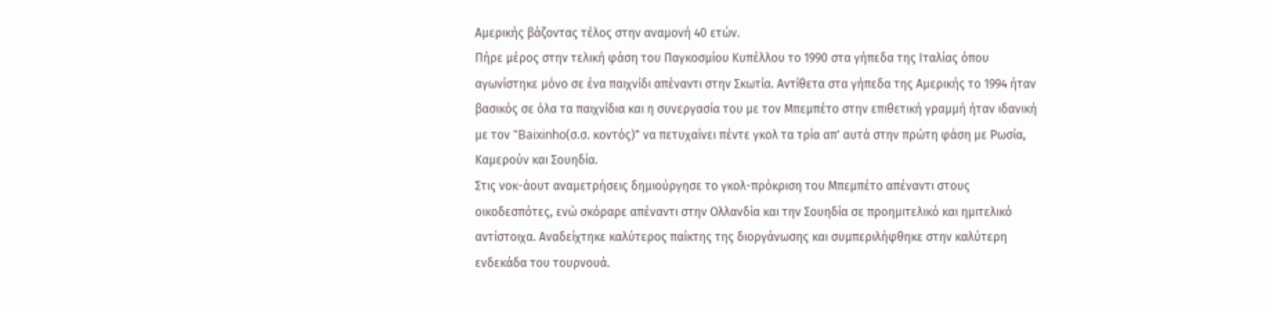Αμερικής βάζοντας τέλος στην αναμονή 40 ετών.
Πήρε μέρος στην τελική φάση του Παγκοσμίου Κυπέλλου το 1990 στα γήπεδα της Ιταλίας όπου αγωνίστηκε μόνο σε ένα παιχνίδι απέναντι στην Σκωτία. Αντίθετα στα γήπεδα της Αμερικής το 1994 ήταν βασικός σε όλα τα παιχνίδια και η συνεργασία του με τον Μπεμπέτο στην επιθετική γραμμή ήταν ιδανική με τον "Baixinho(σ.σ. κοντός)" να πετυχαίνει πέντε γκολ τα τρία απ' αυτά στην πρώτη φάση με Ρωσία, Καμερούν και Σουηδία.
Στις νοκ-άουτ αναμετρήσεις δημιούργησε το γκολ-πρόκριση του Μπεμπέτο απέναντι στους οικοδεσπότες, ενώ σκόραρε απέναντι στην Ολλανδία και την Σουηδία σε προημιτελικό και ημιτελικό αντίστοιχα. Αναδείχτηκε καλύτερος παίκτης της διοργάνωσης και συμπεριλήφθηκε στην καλύτερη ενδεκάδα του τουρνουά.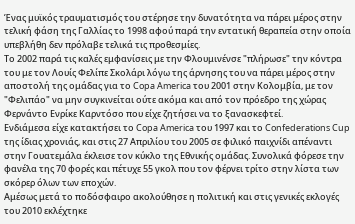Ένας μυϊκός τραυματισμός του στέρησε την δυνατότητα να πάρει μέρος στην τελική φάση της Γαλλίας το 1998 αφού παρά την εντατική θεραπεία στην οποία υπεβλήθη δεν πρόλαβε τελικά τις προθεσμίες.
Το 2002 παρά τις καλές εμφανίσεις με την Φλουμινένσε "πλήρωσε" την κόντρα του με τον Λουίς Φελίπε Σκολάρι λόγω της άρνησης του να πάρει μέρος στην αποστολή της ομάδας για το Copa America του 2001 στην Κολομβία, με τον "Φελιπάο" να μην συγκινείται ούτε ακόμα και από τον πρόεδρο της χώρας Φερνάντο Ενρίκε Καρντόσο που είχε ζητήσει να το ξανασκεφτεί.
Ενδιάμεσα είχε κατακτήσει το Copa America του 1997 και το Confederations Cup της ίδιας χρονιάς, και στις 27 Απριλίου του 2005 σε φιλικό παιχνίδι απέναντι στην Γουατεμάλα έκλεισε τον κύκλο της Εθνικής ομάδας. Συνολικά φόρεσε την φανέλα της 70 φορές και πέτυχε 55 γκολ που τον φέρνει τρίτο στην λίστα των σκόρερ όλων των εποχών.
Αμέσως μετά το ποδόσφαιρο ακολούθησε η πολιτική και στις γενικές εκλογές του 2010 εκλέχτηκε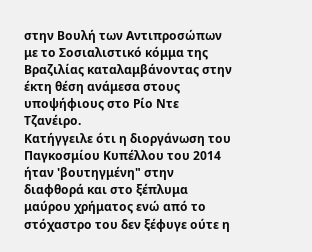στην Βουλή των Αντιπροσώπων με το Σοσιαλιστικό κόμμα της Βραζιλίας καταλαμβάνοντας στην έκτη θέση ανάμεσα στους υποψήφιους στο Ρίο Ντε Τζανέιρο.
Κατήγγειλε ότι η διοργάνωση του Παγκοσμίου Κυπέλλου του 2014 ήταν 'βουτηγμένη" στην διαφθορά και στο ξέπλυμα μαύρου χρήματος ενώ από το στόχαστρο του δεν ξέφυγε ούτε η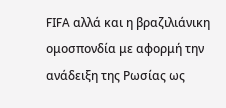FIFA αλλά και η βραζιλιάνικη ομοσπονδία με αφορμή την ανάδειξη της Ρωσίας ως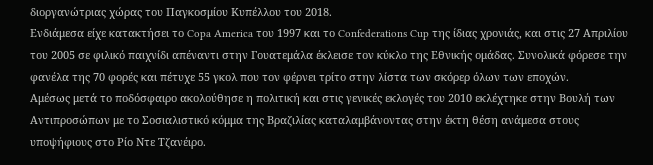διοργανώτριας χώρας του Παγκοσμίου Κυπέλλου του 2018.
Ενδιάμεσα είχε κατακτήσει το Copa America του 1997 και το Confederations Cup της ίδιας χρονιάς, και στις 27 Απριλίου του 2005 σε φιλικό παιχνίδι απέναντι στην Γουατεμάλα έκλεισε τον κύκλο της Εθνικής ομάδας. Συνολικά φόρεσε την φανέλα της 70 φορές και πέτυχε 55 γκολ που τον φέρνει τρίτο στην λίστα των σκόρερ όλων των εποχών.
Αμέσως μετά το ποδόσφαιρο ακολούθησε η πολιτική και στις γενικές εκλογές του 2010 εκλέχτηκε στην Βουλή των Αντιπροσώπων με το Σοσιαλιστικό κόμμα της Βραζιλίας καταλαμβάνοντας στην έκτη θέση ανάμεσα στους υποψήφιους στο Ρίο Ντε Τζανέιρο.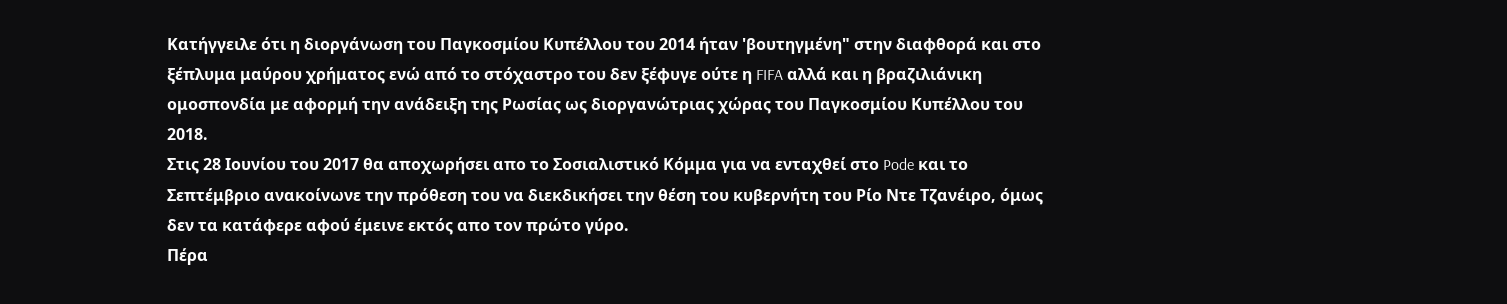Κατήγγειλε ότι η διοργάνωση του Παγκοσμίου Κυπέλλου του 2014 ήταν 'βουτηγμένη" στην διαφθορά και στο ξέπλυμα μαύρου χρήματος ενώ από το στόχαστρο του δεν ξέφυγε ούτε η FIFA αλλά και η βραζιλιάνικη ομοσπονδία με αφορμή την ανάδειξη της Ρωσίας ως διοργανώτριας χώρας του Παγκοσμίου Κυπέλλου του 2018.
Στις 28 Ιουνίου του 2017 θα αποχωρήσει απο το Σοσιαλιστικό Κόμμα για να ενταχθεί στο Pode και το Σεπτέμβριο ανακοίνωνε την πρόθεση του να διεκδικήσει την θέση του κυβερνήτη του Ρίο Ντε Τζανέιρο, όμως δεν τα κατάφερε αφού έμεινε εκτός απο τον πρώτο γύρο.
Πέρα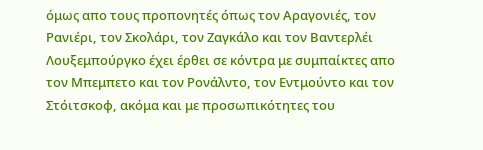όμως απο τους προπονητές όπως τον Αραγονιές, τον Ρανιέρι, τον Σκολάρι, τον Ζαγκάλο και τον Βαντερλέι Λουξεμπούργκο έχει έρθει σε κόντρα με συμπαίκτες απο τον Μπεμπετο και τον Ρονάλντο, τον Εντμούντο και τον Στόιτσκοφ, ακόμα και με προσωπικότητες του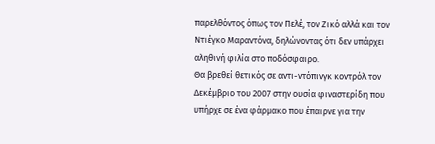παρελθόντος όπως τον Πελέ, τον Ζικό αλλά και τον Ντιέγκο Μαραντόνα, δηλώνοντας ότι δεν υπάρχει αληθινή φιλία στο ποδόσφαιρο.
Θα βρεθεί θετικός σε αντι-ντόπινγκ κοντρόλ τον Δεκέμβριο του 2007 στην ουσία φιναστερίδη που υπήρχε σε ένα φάρμακο που έπαιρνε για την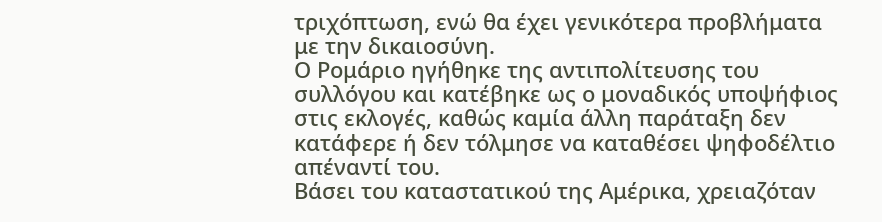τριχόπτωση, ενώ θα έχει γενικότερα προβλήματα με την δικαιοσύνη.
Ο Ρομάριο ηγήθηκε της αντιπολίτευσης του συλλόγου και κατέβηκε ως ο μοναδικός υποψήφιος στις εκλογές, καθώς καμία άλλη παράταξη δεν κατάφερε ή δεν τόλμησε να καταθέσει ψηφοδέλτιο απέναντί του.
Βάσει του καταστατικού της Αμέρικα, χρειαζόταν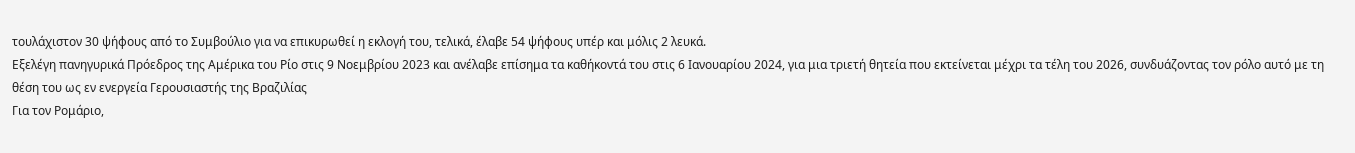τουλάχιστον 30 ψήφους από το Συμβούλιο για να επικυρωθεί η εκλογή του, τελικά, έλαβε 54 ψήφους υπέρ και μόλις 2 λευκά.
Εξελέγη πανηγυρικά Πρόεδρος της Αμέρικα του Ρίο στις 9 Νοεμβρίου 2023 και ανέλαβε επίσημα τα καθήκοντά του στις 6 Ιανουαρίου 2024, για μια τριετή θητεία που εκτείνεται μέχρι τα τέλη του 2026, συνδυάζοντας τον ρόλο αυτό με τη θέση του ως εν ενεργεία Γερουσιαστής της Βραζιλίας
Για τον Ρομάριο,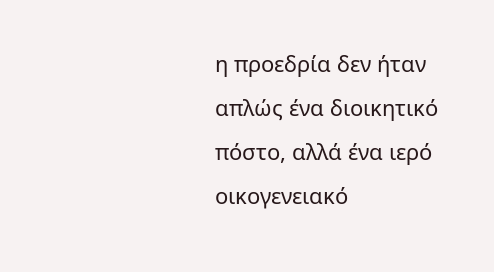η προεδρία δεν ήταν απλώς ένα διοικητικό πόστο, αλλά ένα ιερό οικογενειακό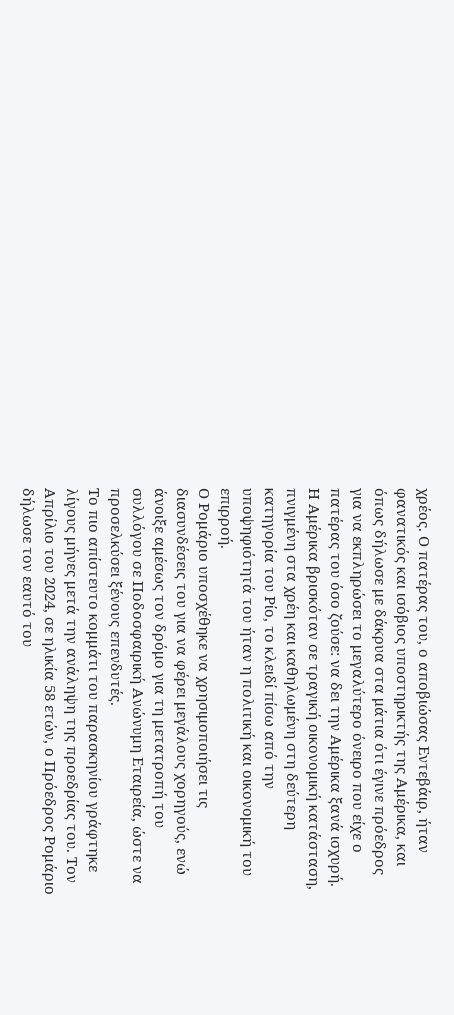χρέος. Ο πατέρας του, ο αποβιώσας Εντεβάιρ, ήταν φανατικός και ισόβιος υποστηρικτής της Αμέρικα, και όπως δήλωσε με δάκρυα στα μάτια ότι έγινε πρόεδρος για να εκπληρώσει το μεγαλύτερο όνειρο που είχε ο πατέρας του όσο ζούσε: να δει την Αμέρικα ξανά ισχυρή.
Η Αμέρικα βρισκόταν σε τραγική οικονομική κατάσταση, πνιγμένη στα χρέη και καθηλωμένη στη δεύτερη κατηγορία του Ρίο, το κλειδί πίσω από την υποψηφιότητά του ήταν η πολιτική και οικονομική του επιρροή.
Ο Ρομάριο υποσχέθηκε να χρησιμοποιήσει τις διασυνδέσεις του για να φέρει μεγάλους χορηγούς, ενώ άνοιξε αμέσως τον δρόμο για τη μετατροπή του συλλόγου σε Ποδοσφαιρική Ανώνυμη Εταιρεία, ώστε να προσελκύσει ξένους επενδυτές.
Το πιο απίστευτο κομμάτι του παρασκηνίου γράφτηκε λίγους μήνες μετά την ανάληψη της προεδρίας του. Τον Απρίλιο του 2024, σε ηλικία 58 ετών, ο Πρόεδρος Ρομάριο δήλωσε τον εαυτό του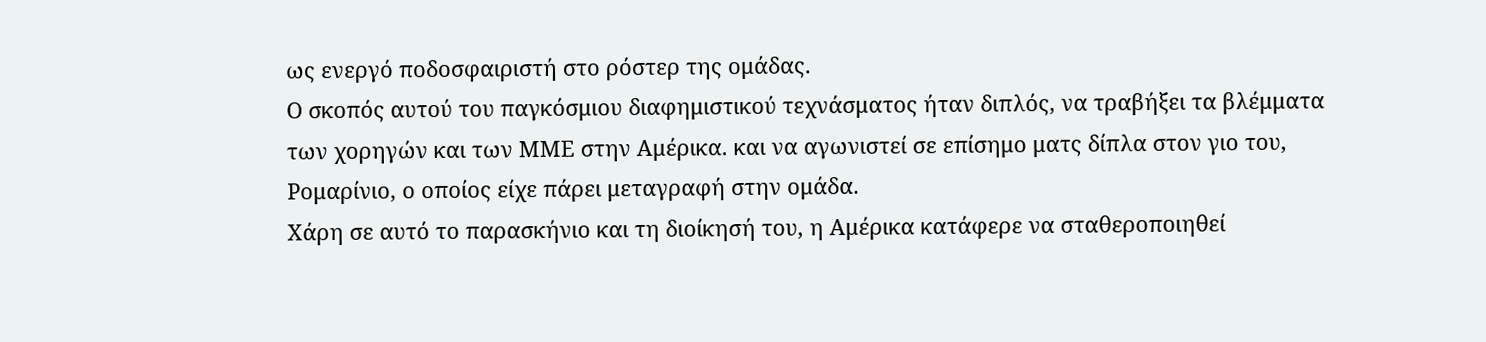ως ενεργό ποδοσφαιριστή στο ρόστερ της ομάδας.
Ο σκοπός αυτού του παγκόσμιου διαφημιστικού τεχνάσματος ήταν διπλός, να τραβήξει τα βλέμματα των χορηγών και των ΜΜΕ στην Αμέρικα. και να αγωνιστεί σε επίσημο ματς δίπλα στον γιο του, Ρομαρίνιο, ο οποίος είχε πάρει μεταγραφή στην ομάδα.
Χάρη σε αυτό το παρασκήνιο και τη διοίκησή του, η Αμέρικα κατάφερε να σταθεροποιηθεί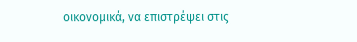οικονομικά, να επιστρέψει στις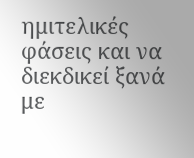ημιτελικές φάσεις και να διεκδικεί ξανά με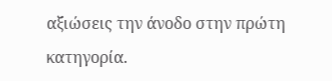αξιώσεις την άνοδο στην πρώτη κατηγορία.